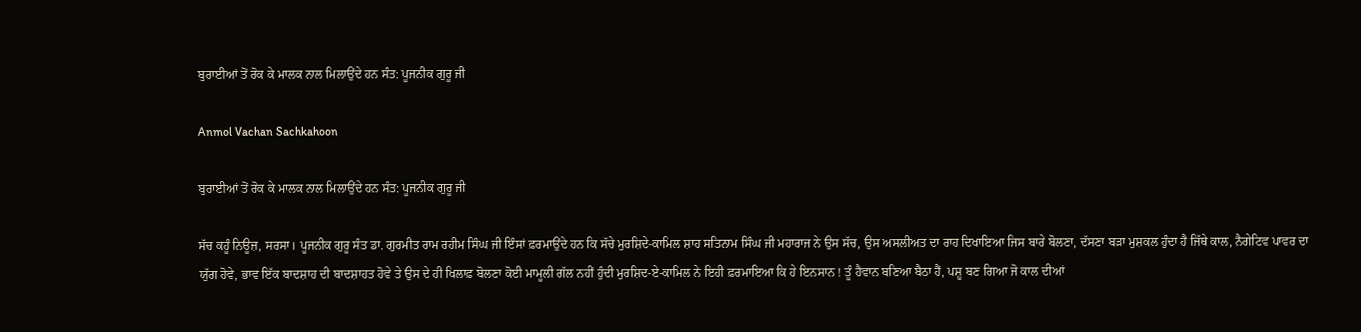ਬੁਰਾਈਆਂ ਤੋਂ ਰੋਕ ਕੇ ਮਾਲਕ ਨਾਲ ਮਿਲਾਉਂਦੇ ਹਨ ਸੰਤ: ਪੂਜਨੀਕ ਗੁਰੂ ਜੀ

Anmol Vachan Sachkahoon

ਬੁਰਾਈਆਂ ਤੋਂ ਰੋਕ ਕੇ ਮਾਲਕ ਨਾਲ ਮਿਲਾਉਂਦੇ ਹਨ ਸੰਤ: ਪੂਜਨੀਕ ਗੁਰੂ ਜੀ

ਸੱਚ ਕਹੂੰ ਨਿਊਜ਼, ਸਰਸਾ। ਪੂਜਨੀਕ ਗੁਰੂ ਸੰਤ ਡਾ. ਗੁਰਮੀਤ ਰਾਮ ਰਹੀਮ ਸਿੰਘ ਜੀ ਇੰਸਾਂ ਫ਼ਰਮਾਉਂਦੇ ਹਨ ਕਿ ਸੱਚੇ ਮੁਰਸ਼ਿਦੇ-ਕਾਮਿਲ ਸ਼ਾਹ ਸਤਿਨਾਮ ਸਿੰਘ ਜੀ ਮਹਾਰਾਜ ਨੇ ਉਸ ਸੱਚ, ਉਸ ਅਸਲੀਅਤ ਦਾ ਰਾਹ ਦਿਖਾਇਆ ਜਿਸ ਬਾਰੇ ਬੋਲਣਾ, ਦੱਸਣਾ ਬੜਾ ਮੁਸ਼ਕਲ ਹੁੰਦਾ ਹੈ ਜਿੱਥੇ ਕਾਲ, ਨੈਗੇਟਿਵ ਪਾਵਰ ਦਾ ਯੁੱਗ ਹੋਵੇ, ਭਾਵ ਇੱਕ ਬਾਦਸ਼ਾਹ ਦੀ ਬਾਦਸ਼ਾਹਤ ਹੋਵੇ ਤੇ ਉਸ ਦੇ ਹੀ ਖਿਲਾਫ਼ ਬੋਲਣਾ ਕੋਈ ਮਾਮੂਲੀ ਗੱਲ ਨਹੀਂ ਹੁੰਦੀ ਮੁਰਸ਼ਿਦ-ਏ-ਕਾਮਿਲ ਨੇ ਇਹੀ ਫ਼ਰਮਾਇਆ ਕਿ ਹੇ ਇਨਸਾਨ ! ਤੂੰ ਹੈਵਾਨ ਬਣਿਆ ਬੈਠਾ ਹੈਂ, ਪਸ਼ੂ ਬਣ ਗਿਆ ਜੋ ਕਾਲ ਦੀਆਂ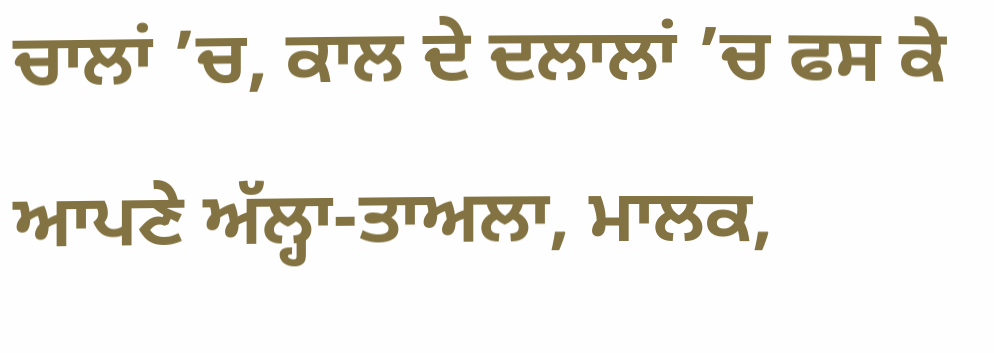ਚਾਲਾਂ ’ਚ, ਕਾਲ ਦੇ ਦਲਾਲਾਂ ’ਚ ਫਸ ਕੇ ਆਪਣੇ ਅੱਲ੍ਹਾ-ਤਾਅਲਾ, ਮਾਲਕ,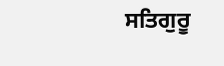ਸਤਿਗੁਰੂ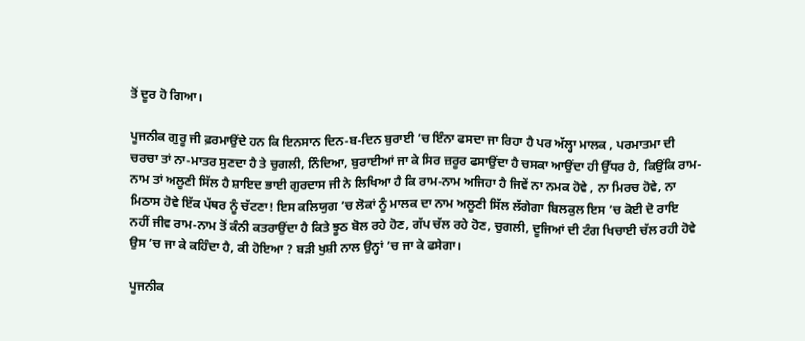ਤੋਂ ਦੂਰ ਹੋ ਗਿਆ।

ਪੂਜਨੀਕ ਗੁਰੂ ਜੀ ਫ਼ਰਮਾਉਂਦੇ ਹਨ ਕਿ ਇਨਸਾਨ ਦਿਨ-ਬ-ਦਿਨ ਬੁਰਾਈ ’ਚ ਇੰਨਾ ਫਸਦਾ ਜਾ ਰਿਹਾ ਹੈ ਪਰ ਅੱਲ੍ਹਾ ਮਾਲਕ , ਪਰਮਾਤਮਾ ਦੀ ਚਰਚਾ ਤਾਂ ਨਾ-ਮਾਤਰ ਸੁਣਦਾ ਹੈ ਤੇ ਚੁਗਲੀ, ਨਿੰਦਿਆ, ਬੁਰਾਈਆਂ ਜਾ ਕੇ ਸਿਰ ਜ਼ਰੂਰ ਫਸਾਉਂਦਾ ਹੈ ਚਸਕਾ ਆਉਂਦਾ ਹੀ ਉੱਧਰ ਹੈ, ਕਿਉਂਕਿ ਰਾਮ-ਨਾਮ ਤਾਂ ਅਲੂਣੀ ਸਿੱਲ ਹੈ ਸ਼ਾਇਦ ਭਾਈ ਗੁਰਦਾਸ ਜੀ ਨੇ ਲਿਖਿਆ ਹੈ ਕਿ ਰਾਮ-ਨਾਮ ਅਜਿਹਾ ਹੈ ਜਿਵੇਂ ਨਾ ਨਮਕ ਹੋਵੇ , ਨਾ ਮਿਰਚ ਹੋਵੇ, ਨਾ ਮਿਠਾਸ ਹੋਵੇ ਇੱਕ ਪੱਥਰ ਨੂੰ ਚੱਟਣਾ! ਇਸ ਕਲਿਯੁਗ ’ਚ ਲੋਕਾਂ ਨੂੰ ਮਾਲਕ ਦਾ ਨਾਮ ਅਲੂਣੀ ਸਿੱਲ ਲੱਗੇਗਾ ਬਿਲਕੁਲ ਇਸ ’ਚ ਕੋਈ ਦੋ ਰਾਇ ਨਹੀਂ ਜੀਵ ਰਾਮ-ਨਾਮ ਤੋਂ ਕੰਨੀ ਕਤਰਾਉਂਦਾ ਹੈ ਕਿਤੇ ਝੂਠ ਬੋਲ ਰਹੇ ਹੋਣ, ਗੱਪ ਚੱਲ ਰਹੇ ਹੋਣ, ਚੁਗਲੀ, ਦੂਜਿਆਂ ਦੀ ਟੰਗ ਖਿਚਾਈ ਚੱਲ ਰਹੀ ਹੋਵੇ ਉਸ ’ਚ ਜਾ ਕੇ ਕਹਿੰਦਾ ਹੈ, ਕੀ ਹੋਇਆ ? ਬੜੀ ਖੁਸ਼ੀ ਨਾਲ ਉਨ੍ਹਾਂ ’ਚ ਜਾ ਕੇ ਫਸੇਗਾ।

ਪੂਜਨੀਕ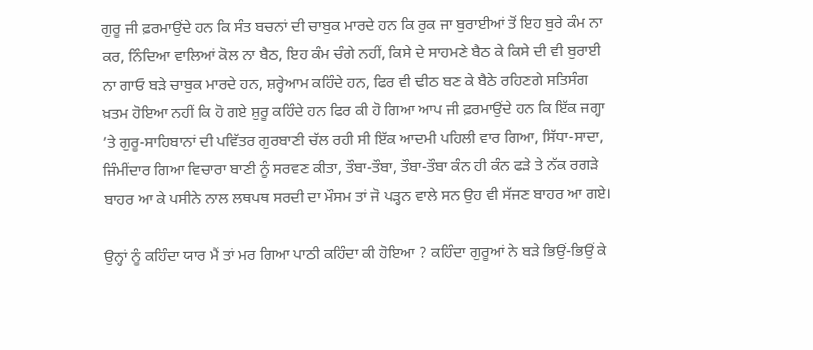ਗੁਰੂ ਜੀ ਫ਼ਰਮਾਉਂਦੇ ਹਨ ਕਿ ਸੰਤ ਬਚਨਾਂ ਦੀ ਚਾਬੁਕ ਮਾਰਦੇ ਹਨ ਕਿ ਰੁਕ ਜਾ ਬੁਰਾਈਆਂ ਤੋਂ ਇਹ ਬੁਰੇ ਕੰਮ ਨਾ ਕਰ, ਨਿੰਦਿਆ ਵਾਲਿਆਂ ਕੋਲ ਨਾ ਬੈਠ, ਇਹ ਕੰਮ ਚੰਗੇ ਨਹੀਂ, ਕਿਸੇ ਦੇ ਸਾਹਮਣੇ ਬੈਠ ਕੇ ਕਿਸੇ ਦੀ ਵੀ ਬੁਰਾਈ ਨਾ ਗਾਓ ਬੜੇ ਚਾਬੁਕ ਮਾਰਦੇ ਹਨ, ਸ਼ਰ੍ਹੇਆਮ ਕਹਿੰਦੇ ਹਨ, ਫਿਰ ਵੀ ਢੀਠ ਬਣ ਕੇ ਬੈਠੇ ਰਹਿਣਗੇ ਸਤਿਸੰਗ ਖ਼ਤਮ ਹੋਇਆ ਨਹੀਂ ਕਿ ਹੋ ਗਏ ਸ਼ੁਰੂ ਕਹਿੰਦੇ ਹਨ ਫਿਰ ਕੀ ਹੋ ਗਿਆ ਆਪ ਜੀ ਫ਼ਰਮਾਉਂਦੇ ਹਨ ਕਿ ਇੱਕ ਜਗ੍ਹਾ ’ਤੇ ਗੁਰੂ-ਸਾਹਿਬਾਨਾਂ ਦੀ ਪਵਿੱਤਰ ਗੁਰਬਾਣੀ ਚੱਲ ਰਹੀ ਸੀ ਇੱਕ ਆਦਮੀ ਪਹਿਲੀ ਵਾਰ ਗਿਆ, ਸਿੱਧਾ-ਸਾਦਾ, ਜਿੰਮੀਂਦਾਰ ਗਿਆ ਵਿਚਾਰਾ ਬਾਣੀ ਨੂੰ ਸਰਵਣ ਕੀਤਾ, ਤੌਬਾ-ਤੌਬਾ, ਤੌਬਾ-ਤੌਬਾ ਕੰਨ ਹੀ ਕੰਨ ਫੜੇ ਤੇ ਨੱਕ ਰਗੜੇ ਬਾਹਰ ਆ ਕੇ ਪਸੀਨੇ ਨਾਲ ਲਥਪਥ ਸਰਦੀ ਦਾ ਮੌਸਮ ਤਾਂ ਜੋ ਪੜ੍ਹਨ ਵਾਲੇ ਸਨ ਉਹ ਵੀ ਸੱਜਣ ਬਾਹਰ ਆ ਗਏ।

ਉਨ੍ਹਾਂ ਨੂੰ ਕਹਿੰਦਾ ਯਾਰ ਮੈਂ ਤਾਂ ਮਰ ਗਿਆ ਪਾਠੀ ਕਹਿੰਦਾ ਕੀ ਹੋਇਆ ? ਕਹਿੰਦਾ ਗੁਰੂਆਂ ਨੇ ਬੜੇ ਭਿਉਂ-ਭਿਉਂ ਕੇ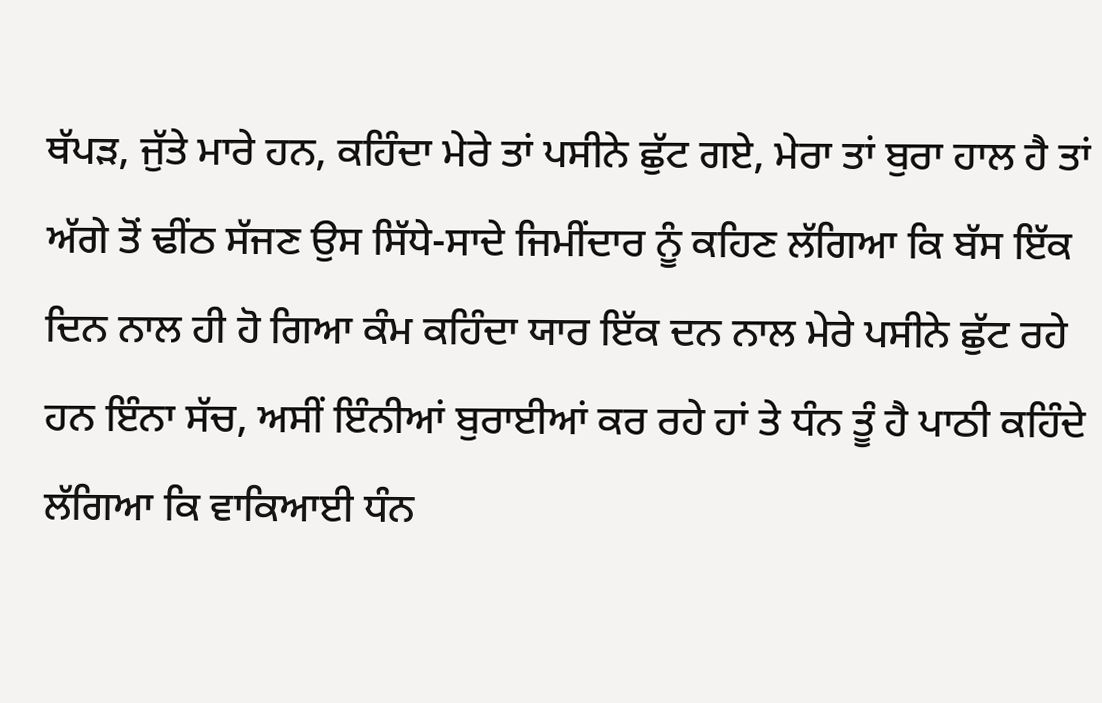ਥੱਪੜ, ਜੁੱਤੇ ਮਾਰੇ ਹਨ, ਕਹਿੰਦਾ ਮੇਰੇ ਤਾਂ ਪਸੀਨੇ ਛੁੱਟ ਗਏ, ਮੇਰਾ ਤਾਂ ਬੁਰਾ ਹਾਲ ਹੈ ਤਾਂ ਅੱਗੇ ਤੋਂ ਢੀਂਠ ਸੱਜਣ ਉਸ ਸਿੱਧੇ-ਸਾਦੇ ਜਿਮੀਂਦਾਰ ਨੂੰ ਕਹਿਣ ਲੱਗਿਆ ਕਿ ਬੱਸ ਇੱਕ ਦਿਨ ਨਾਲ ਹੀ ਹੋ ਗਿਆ ਕੰਮ ਕਹਿੰਦਾ ਯਾਰ ਇੱਕ ਦਨ ਨਾਲ ਮੇਰੇ ਪਸੀਨੇ ਛੁੱਟ ਰਹੇ ਹਨ ਇੰਨਾ ਸੱਚ, ਅਸੀਂ ਇੰਨੀਆਂ ਬੁਰਾਈਆਂ ਕਰ ਰਹੇ ਹਾਂ ਤੇ ਧੰਨ ਤੂੰ ਹੈ ਪਾਠੀ ਕਹਿੰਦੇ ਲੱਗਿਆ ਕਿ ਵਾਕਿਆਈ ਧੰਨ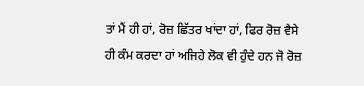ਤਾਂ ਮੈਂ ਹੀ ਹਾਂ, ਰੋਜ਼ ਛਿੱਤਰ ਖਾਂਦਾ ਹਾਂ, ਫਿਰ ਰੋਜ਼ ਵੈਸੇ ਹੀ ਕੰਮ ਕਰਦਾ ਹਾਂ ਅਜਿਹੇ ਲੋਕ ਵੀ ਹੁੰਦੇ ਹਨ ਜੋ ਰੋਜ਼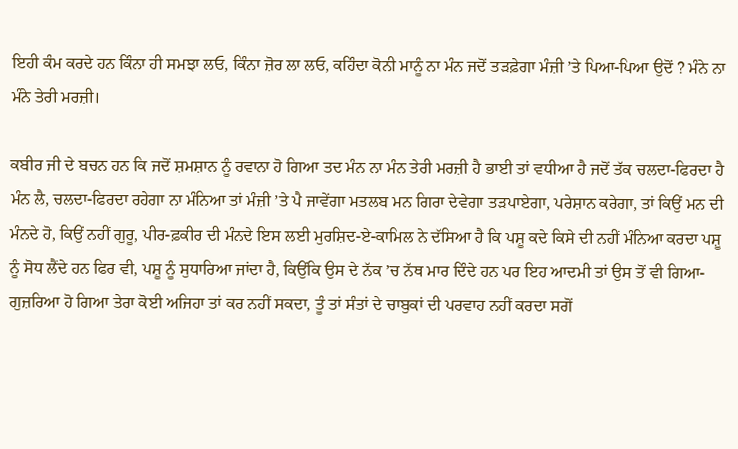ਇਹੀ ਕੰਮ ਕਰਦੇ ਹਨ ਕਿੰਨਾ ਹੀ ਸਮਝਾ ਲਓ, ਕਿੰਨਾ ਜ਼ੋਰ ਲਾ ਲਓ, ਕਹਿੰਦਾ ਕੋਨੀ ਮਾਨੂੰ ਨਾ ਮੰਨ ਜਦੋਂ ਤੜਫ਼ੇਗਾ ਮੰਜ਼ੀ ’ਤੇ ਪਿਆ-ਪਿਆ ਉਦੋਂ ? ਮੰਨੇ ਨਾ ਮੰਨੇ ਤੇਰੀ ਮਰਜ਼ੀ।

ਕਬੀਰ ਜੀ ਦੇ ਬਚਨ ਹਨ ਕਿ ਜਦੋਂ ਸ਼ਮਸ਼ਾਨ ਨੂੰ ਰਵਾਨਾ ਹੋ ਗਿਆ ਤਦ ਮੰਨ ਨਾ ਮੰਨ ਤੇਰੀ ਮਰਜ਼ੀ ਹੈ ਭਾਈ ਤਾਂ ਵਧੀਆ ਹੈ ਜਦੋਂ ਤੱਕ ਚਲਦਾ-ਫਿਰਦਾ ਹੈ ਮੰਨ ਲੈ, ਚਲਦਾ-ਫਿਰਦਾ ਰਹੇਗਾ ਨਾ ਮੰਨਿਆ ਤਾਂ ਮੰਜ਼ੀ ’ਤੇ ਪੈ ਜਾਵੇਂਗਾ ਮਤਲਬ ਮਨ ਗਿਰਾ ਦੇਵੇਗਾ ਤੜਪਾਏਗਾ, ਪਰੇਸ਼ਾਨ ਕਰੇਗਾ, ਤਾਂ ਕਿਉਂ ਮਨ ਦੀ ਮੰਨਦੇ ਹੋ, ਕਿਉਂ ਨਹੀਂ ਗੁਰੂ, ਪੀਰ-ਫ਼ਕੀਰ ਦੀ ਮੰਨਦੇ ਇਸ ਲਈ ਮੁਰਸ਼ਿਦ-ਏ-ਕਾਮਿਲ ਨੇ ਦੱਸਿਆ ਹੈ ਕਿ ਪਸ਼ੂ ਕਦੇ ਕਿਸੇ ਦੀ ਨਹੀਂ ਮੰਨਿਆ ਕਰਦਾ ਪਸ਼ੂ ਨੂੰ ਸੋਧ ਲੈਂਦੇ ਹਨ ਫਿਰ ਵੀ, ਪਸ਼ੂ ਨੂੰ ਸੁਧਾਰਿਆ ਜਾਂਦਾ ਹੈ, ਕਿਉਂਕਿ ਉਸ ਦੇ ਨੱਕ ’ਚ ਨੱਥ ਮਾਰ ਦਿੰਦੇ ਹਨ ਪਰ ਇਹ ਆਦਮੀ ਤਾਂ ਉਸ ਤੋਂ ਵੀ ਗਿਆ-ਗੁਜ਼ਰਿਆ ਹੋ ਗਿਆ ਤੇਰਾ ਕੋਈ ਅਜਿਹਾ ਤਾਂ ਕਰ ਨਹੀਂ ਸਕਦਾ, ਤੂੰ ਤਾਂ ਸੰਤਾਂ ਦੇ ਚਾਬੁਕਾਂ ਦੀ ਪਰਵਾਹ ਨਹੀਂ ਕਰਦਾ ਸਗੋਂ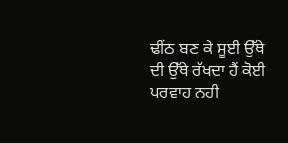ਢੀਂਠ ਬਣ ਕੇ ਸੂਈ ਉੱਥੇ ਦੀ ਉੱਥੇ ਰੱਖਦਾ ਹੈਂ ਕੋਈ ਪਰਵਾਹ ਨਹੀ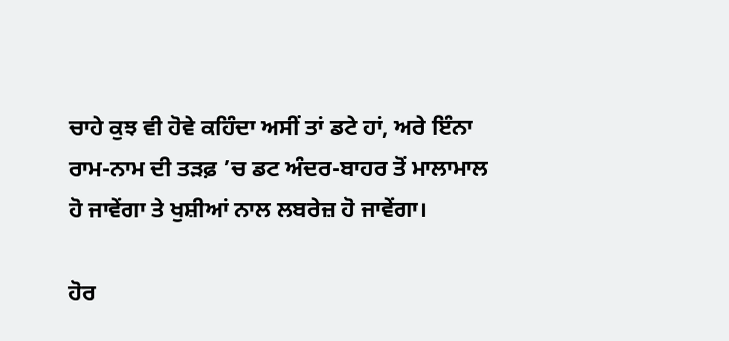ਚਾਹੇ ਕੁਝ ਵੀ ਹੋਵੇ ਕਹਿੰਦਾ ਅਸੀਂ ਤਾਂ ਡਟੇ ਹਾਂ, ਅਰੇ ਇੰਨਾ ਰਾਮ-ਨਾਮ ਦੀ ਤੜਫ਼ ’ਚ ਡਟ ਅੰਦਰ-ਬਾਹਰ ਤੋਂ ਮਾਲਾਮਾਲ ਹੋ ਜਾਵੇਂਗਾ ਤੇ ਖੁਸ਼ੀਆਂ ਨਾਲ ਲਬਰੇਜ਼ ਹੋ ਜਾਵੇਂਗਾ।

ਹੋਰ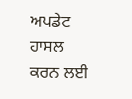ਅਪਡੇਟ ਹਾਸਲ ਕਰਨ ਲਈ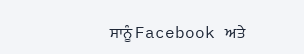ਸਾਨੂੰ Facebook ਅਤੇ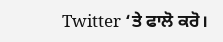Twitter ‘ਤੇ ਫਾਲੋ ਕਰੋ।